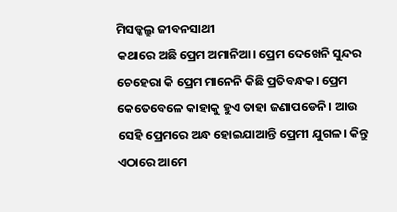ମିସଡ୍କଲ୍ରୁ ଜୀବନସାଥୀ
କଥାରେ ଅଛି ପ୍ରେମ ଅମାନିଆ। ପ୍ରେମ ଦେଖେନି ସୁନ୍ଦର ଚେହେରା କି ପ୍ରେମ ମାନେନି କିଛି ପ୍ରତିବନ୍ଧକ। ପ୍ରେମ କେତେବେଳେ କାହାକୁ ହୁଏ ତାହା ଜଣାପଡେନି। ଆଉ ସେହି ପ୍ରେମରେ ଅନ୍ଧ ହୋଇଯାଆନ୍ତି ପ୍ରେମୀ ଯୁଗଳ। କିନ୍ତୁ ଏଠାରେ ଆମେ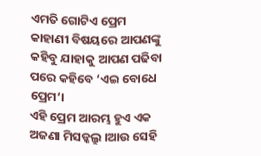ଏମତି ଗୋଟିଏ ପ୍ରେମ କାହାଣୀ ବିଷୟରେ ଆପଣଙ୍କୁ କହିବୁ ଯାହାକୁ ଆପଣ ପଢିବା ପରେ କହିବେ ‘ଏଇ ବୋଧେ ପ୍ରେମ‘।
ଏହି ପ୍ରେମ ଆରମ୍ଭ ହୁଏ ଏକ ଅଜଣା ମିସଡ୍କଲ୍ରୁ ।ଆଉ ସେହି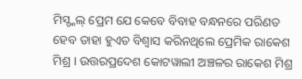ମିସ୍ଡ୍କଲ୍ ପ୍ରେମ ଯେ କେବେ ବିବାହ ବନ୍ଧନରେ ପରିଣତ ହେବ ତାହା ହୁଏତ ବିଶ୍ବାସ କରିନଥିଲେ ପ୍ରେମିକ ରାକେଶ ମିଶ୍ର । ଉତ୍ତରପ୍ରଦେଶ କୋଟୱାଲୀ ଅଞ୍ଚଳର ରାକେଶ ମିଶ୍ର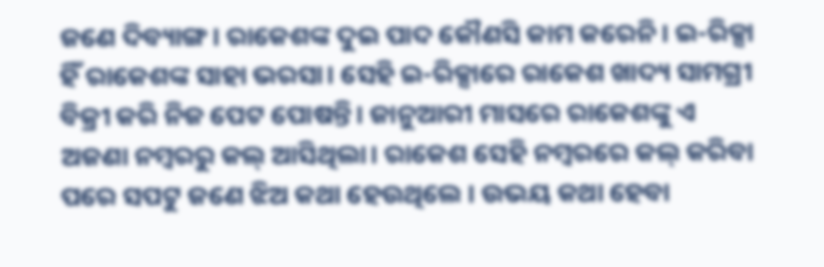ଜଣେ ଦିବ୍ୟାଙ୍ଗ। ରାକେଶଙ୍କ ଦୁଇ ପାଦ କୌଣସି କାମ କରେନି। ଇ-ରିକ୍ସା ହିଁ ରାକେଶଙ୍କ ସାହା ଭରସା। ସେହି ଇ-ରିକ୍ସାରେ ରାକେଶ ଖାଦ୍ୟ ସାମଗ୍ରୀ ବିକ୍ରୀ କରି ନିଜ ପେଟ ପୋଷନ୍ତି। ଜାନୁଆରୀ ମାସରେ ରାକେଶଙ୍କୁ ଏ ଅଜଣା ନମ୍ବରରୁ କଲ୍ ଆସିଥିଲା। ରାକେଶ ସେହି ନମ୍ବରରେ କଲ୍ କରିବା ପରେ ସପଟୁ ଜଣେ ଝିଅ କଥା ହେଉଥିଲେ । ଉଭୟ କଥା ହେବା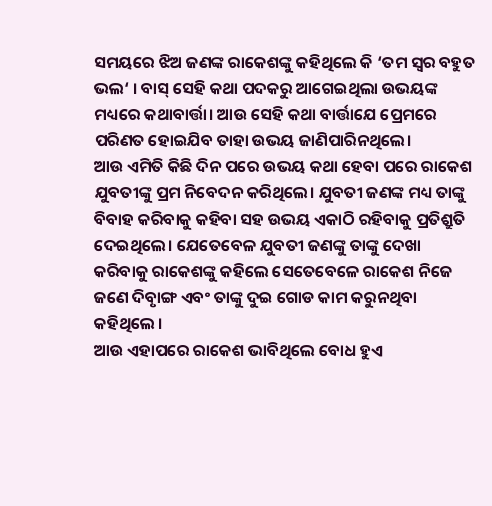ସମୟରେ ଝିଅ ଜଣଙ୍କ ରାକେଶଙ୍କୁ କହିଥିଲେ କି ‘ତମ ସ୍ବର ବହୁତ ଭଲ‘ । ବାସ୍ ସେହି କଥା ପଦକରୁ ଆଗେଇଥିଲା ଉଭୟଙ୍କ ମଧ୍ୟରେ କଥାବାର୍ତ୍ତା। ଆଉ ସେହି କଥା ବାର୍ତ୍ତାଯେ ପ୍ରେମରେ ପରିଣତ ହୋଇଯିବ ତାହା ଉଭୟ ଜାଣିପାରିନଥିଲେ।
ଆଉ ଏମିତି କିଛି ଦିନ ପରେ ଉଭୟ କଥା ହେବା ପରେ ରାକେଶ ଯୁବତୀଙ୍କୁ ପ୍ରମ ନିବେଦନ କରିଥିଲେ। ଯୁବତୀ ଜଣଙ୍କ ମଧ୍ୟ ତାଙ୍କୁ ବିବାହ କରିବାକୁ କହିବା ସହ ଉଭୟ ଏକାଠି ରହିବାକୁ ପ୍ରତିଶ୍ରୁତି ଦେଇଥିଲେ। ଯେତେବେଳ ଯୁବତୀ ଜଣଙ୍କୁ ତାଙ୍କୁ ଦେଖା କରିବାକୁ ରାକେଶଙ୍କୁ କହିଲେ ସେତେବେଳେ ରାକେଶ ନିଜେ ଜଣେ ଦିବୃାଙ୍ଗ ଏବଂ ତାଙ୍କୁ ଦୁଇ ଗୋଡ କାମ କରୁନଥିବା କହିଥିଲେ ।
ଆଉ ଏହାପରେ ରାକେଶ ଭାବିଥିଲେ ବୋଧ ହୁଏ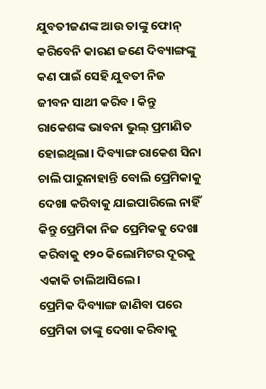ଯୁବତୀଜଣଙ୍କ ଆଉ ତାଙ୍କୁ ଫୋନ୍ କରିବେନି କାରଣ ଜଣେ ଦିବ୍ୟାଙ୍ଗଙ୍କୁ କଣ ପାଇଁ ସେହି ଯୁବତୀ ନିଜ ଜୀବନ ସାଥୀ କରିବ । କିନ୍ତୁ ରାକେଶଙ୍କ ଭାବନା ଭୁଲ୍ ପ୍ରମାଣିତ ହୋଇଥିଲା। ଦିବ୍ୟାଙ୍ଗ ରାକେଶ ସିନା ଚାଲି ପାରୁନାହାନ୍ତି ବୋଲି ପ୍ରେମିକାକୁ ଦେଖା କରିବାକୁ ଯାଇପାରିଲେ ନାହିଁ କିନ୍ତୁ ପ୍ରେମିକା ନିଜ ପ୍ରେମିକକୁ ଦେଖା କରିବାକୁ ୧୨୦ କିଲୋମିଟର ଦୂରକୁ ଏକାକି ଚାଲିଆସିଲେ।
ପ୍ରେମିକ ଦିବ୍ୟାଙ୍ଗ ଜାଣିବା ପରେ ପ୍ରେମିକା ତାଙ୍କୁ ଦେଖା କରିବାକୁ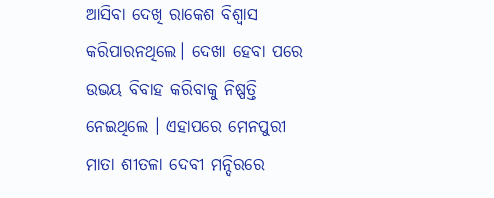ଆସିବା ଦେଖି ରାକେଶ ବିଶ୍ବାସ କରିପାରନଥିଲେ। ଦେଖା ହେବା ପରେ ଉଭୟ ବିବାହ କରିବାକୁ ନିଷ୍ପତ୍ତି ନେଇଥିଲେ । ଏହାପରେ ମେନପୁରୀ ମାତା ଶୀତଳା ଦେବୀ ମନ୍ଦିରରେ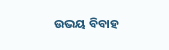ଉଭୟ ବିବାହ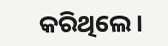କରିଥିଲେ।